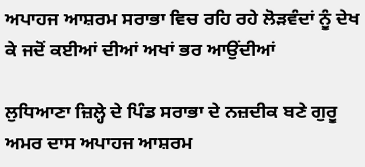ਅਪਾਹਜ ਆਸ਼ਰਮ ਸਰਾਭਾ ਵਿਚ ਰਹਿ ਰਹੇ ਲੋੜਵੰਦਾਂ ਨੂੰ ਦੇਖ ਕੇ ਜਦੋਂ ਕਈਆਂ ਦੀਆਂ ਅਖਾਂ ਭਰ ਆਉਂਦੀਆਂ

ਲੁਧਿਆਣਾ ਜ਼ਿਲ੍ਹੇ ਦੇ ਪਿੰਡ ਸਰਾਭਾ ਦੇ ਨਜ਼ਦੀਕ ਬਣੇ ਗੁਰੂ ਅਮਰ ਦਾਸ ਅਪਾਹਜ ਆਸ਼ਰਮ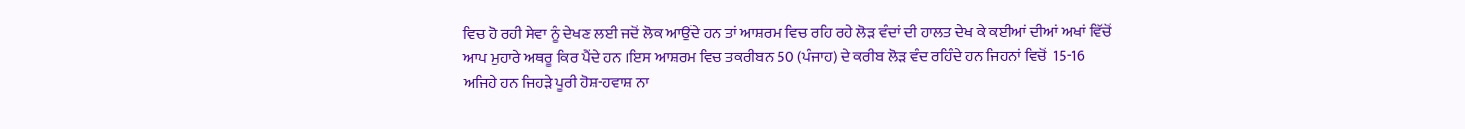ਵਿਚ ਹੋ ਰਹੀ ਸੇਵਾ ਨੂੰ ਦੇਖਣ ਲਈ ਜਦੋਂ ਲੋਕ ਆਉਂਦੇ ਹਨ ਤਾਂ ਆਸ਼ਰਮ ਵਿਚ ਰਹਿ ਰਹੇ ਲੋੜ ਵੰਦਾਂ ਦੀ ਹਾਲਤ ਦੇਖ ਕੇ ਕਈਆਂ ਦੀਆਂ ਅਖਾਂ ਵਿੱਚੋਂ ਆਪ ਮੁਹਾਰੇ ਅਥਰੂ ਕਿਰ ਪੈਂਦੇ ਹਨ ।ਇਸ ਆਸ਼ਰਮ ਵਿਚ ਤਕਰੀਬਨ 50 (ਪੰਜਾਹ) ਦੇ ਕਰੀਬ ਲੋੜ ਵੰਦ ਰਹਿੰਦੇ ਹਨ ਜਿਹਨਾਂ ਵਿਚੋਂ  15-16 ਅਜਿਹੇ ਹਨ ਜਿਹੜੇ ਪੂਰੀ ਹੋਸ਼-ਹਵਾਸ਼ ਨਾ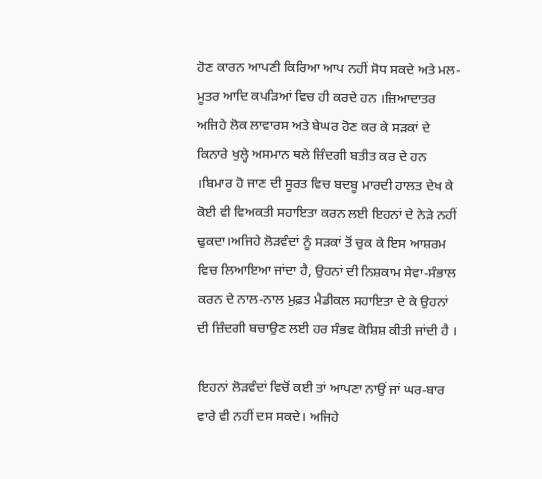ਹੋਣ ਕਾਰਨ ਆਪਣੀ ਕਿਰਿਆ ਆਪ ਨਹੀਂ ਸੋਧ ਸਕਦੇ ਅਤੇ ਮਲ-ਮੂਤਰ ਆਦਿ ਕਪੜਿਆਂ ਵਿਚ ਹੀ ਕਰਦੇ ਹਨ ।ਜ਼ਿਆਦਾਤਰ ਅਜਿਹੇ ਲੋਕ ਲਾਵਾਰਸ ਅਤੇ ਬੇਘਰ ਹੋਣ ਕਰ ਕੇ ਸੜਕਾਂ ਦੇ ਕਿਨਾਰੇ ਖੁਲ੍ਹੇ ਅਸਮਾਨ ਥਲੇ ਜ਼ਿੰਦਗੀ ਬਤੀਤ ਕਰ ਦੇ ਹਨ ।ਬਿਮਾਰ ਹੋ ਜਾਣ ਦੀ ਸੂਰਤ ਵਿਚ ਬਦਬੂ ਮਾਰਦੀ ਹਾਲਤ ਦੇਖ ਕੇ ਕੋਈ ਵੀ ਵਿਅਕਤੀ ਸਹਾਇਤਾ ਕਰਨ ਲਈ ਇਹਨਾਂ ਦੇ ਨੇੜੇ ਨਹੀਂ ਢੁਕਦਾ।ਅਜਿਹੇ ਲੋੜਵੰਦਾਂ ਨੂੰ ਸੜਕਾਂ ਤੋਂ ਚੁਕ ਕੇ ਇਸ ਆਸ਼ਰਮ ਵਿਚ ਲਿਆਇਆ ਜਾਂਦਾ ਹੈ, ਉਹਨਾਂ ਦੀ ਨਿਸ਼ਕਾਮ ਸੇਵਾ-ਸੰਭਾਲ ਕਰਨ ਦੇ ਨਾਲ-ਨਾਲ ਮੁਫ਼ਤ ਮੈਡੀਕਲ ਸਹਾਇਤਾ ਦੇ ਕੇ ਉਹਨਾਂ ਦੀ ਜ਼ਿੰਦਗੀ ਬਚਾਉਣ ਲਈ ਹਰ ਸੰਭਵ ਕੋਸ਼ਿਸ਼ ਕੀਤੀ ਜਾਂਦੀ ਹੈ ।

ਇਹਨਾਂ ਲੋੜਵੰਦਾਂ ਵਿਚੋਂ ਕਈ ਤਾਂ ਆਪਣਾ ਨਾਉਂ ਜਾਂ ਘਰ-ਬਾਰ ਵਾਰੇ ਵੀ ਨਹੀਂ ਦਸ ਸਕਦੇ। ਅਜਿਹੇ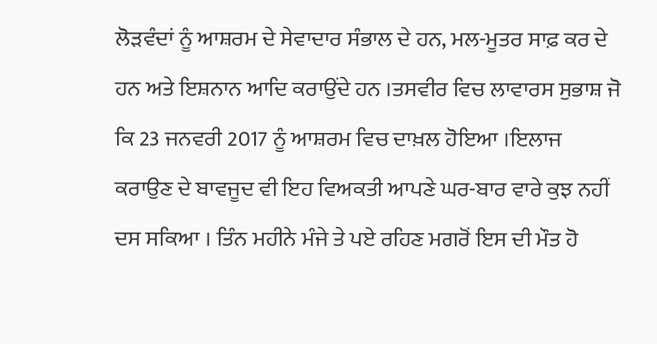ਲੋੜਵੰਦਾਂ ਨੂੰ ਆਸ਼ਰਮ ਦੇ ਸੇਵਾਦਾਰ ਸੰਭਾਲ ਦੇ ਹਨ, ਮਲ-ਮੂਤਰ ਸਾਫ਼ ਕਰ ਦੇ ਹਨ ਅਤੇ ਇਸ਼ਨਾਨ ਆਦਿ ਕਰਾਉਂਦੇ ਹਨ ।ਤਸਵੀਰ ਵਿਚ ਲਾਵਾਰਸ ਸੁਭਾਸ਼ ਜੋ ਕਿ 23 ਜਨਵਰੀ 2017 ਨੂੰ ਆਸ਼ਰਮ ਵਿਚ ਦਾਖ਼ਲ ਹੋਇਆ ।ਇਲਾਜ ਕਰਾਉਣ ਦੇ ਬਾਵਜੂਦ ਵੀ ਇਹ ਵਿਅਕਤੀ ਆਪਣੇ ਘਰ-ਬਾਰ ਵਾਰੇ ਕੁਝ ਨਹੀਂ ਦਸ ਸਕਿਆ । ਤਿੰਨ ਮਹੀਨੇ ਮੰਜੇ ਤੇ ਪਏ ਰਹਿਣ ਮਗਰੋਂ ਇਸ ਦੀ ਮੌਤ ਹੋ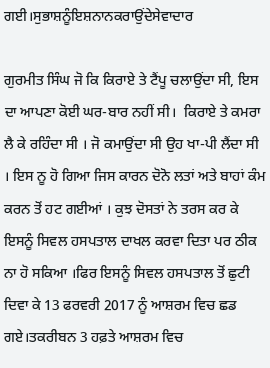ਗਈ।ਸੁਭਾਸ਼ਨੂੰਇਸ਼ਨਾਨਕਰਾਉਂਦੇਸੇਵਾਦਾਰ

ਗੁਰਮੀਤ ਸਿੰਘ ਜੋ ਕਿ ਕਿਰਾਏ ਤੇ ਟੈਂਪੂ ਚਲਾਉਂਦਾ ਸੀ, ਇਸ ਦਾ ਆਪਣਾ ਕੋਈ ਘਰ-ਬਾਰ ਨਹੀਂ ਸੀ।  ਕਿਰਾਏ ਤੇ ਕਮਰਾ ਲੈ ਕੇ ਰਹਿੰਦਾ ਸੀ । ਜੋ ਕਮਾਉਂਦਾ ਸੀ ਉਹ ਖਾ-ਪੀ ਲੈਂਦਾ ਸੀ । ਇਸ ਨੂ ਹੋ ਗਿਆ ਜਿਸ ਕਾਰਨ ਦੋਨੋ ਲਤਾਂ ਅਤੇ ਬਾਹਾਂ ਕੰਮ ਕਰਨ ਤੋਂ ਹਟ ਗਈਆਂ । ਕੁਝ ਦੋਸਤਾਂ ਨੇ ਤਰਸ ਕਰ ਕੇ ਇਸਨੂੰ ਸਿਵਲ ਹਸਪਤਾਲ ਦਾਖਲ ਕਰਵਾ ਦਿਤਾ ਪਰ ਠੀਕ ਨਾ ਹੋ ਸਕਿਆ ।ਫਿਰ ਇਸਨੂੰ ਸਿਵਲ ਹਸਪਤਾਲ ਤੋਂ ਛੁਟੀ ਦਿਵਾ ਕੇ 13 ਫਰਵਰੀ 2017 ਨੂੰ ਆਸ਼ਰਮ ਵਿਚ ਛਡ ਗਏ।ਤਕਰੀਬਨ 3 ਹਫ਼ਤੇ ਆਸ਼ਰਮ ਵਿਚ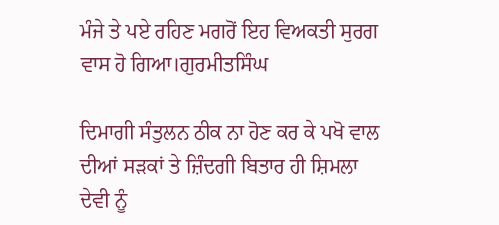ਮੰਜੇ ਤੇ ਪਏ ਰਹਿਣ ਮਗਰੋਂ ਇਹ ਵਿਅਕਤੀ ਸੁਰਗ ਵਾਸ ਹੋ ਗਿਆ।ਗੁਰਮੀਤਸਿੰਘ

ਦਿਮਾਗੀ ਸੰਤੁਲਨ ਠੀਕ ਨਾ ਹੋਣ ਕਰ ਕੇ ਪਖੋ ਵਾਲ ਦੀਆਂ ਸੜਕਾਂ ਤੇ ਜ਼ਿੰਦਗੀ ਬਿਤਾਰ ਹੀ ਸ਼ਿਮਲਾ ਦੇਵੀ ਨੂੰ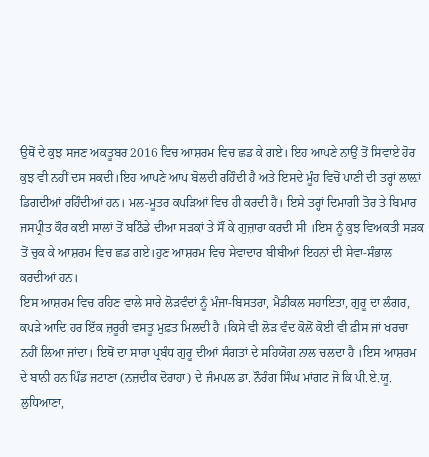ਉਥੋਂ ਦੇ ਕੁਝ ਸਜਣ ਅਕਤੂਬਰ 2016 ਵਿਚ ਆਸ਼ਰਮ ਵਿਚ ਛਡ ਕੇ ਗਏ। ਇਹ ਆਪਣੇ ਨਾਉਂ ਤੋਂ ਸਿਵਾਏ ਹੋਰ ਕੁਝ ਵੀ ਨਹੀਂ ਦਸ ਸਕਦੀ।ਇਹ ਆਪਣੇ ਆਪ ਬੋਲਦੀ ਰਹਿੰਦੀ ਹੈ ਅਤੇ ਇਸਦੇ ਮੂੰਹ ਵਿਚੋਂ ਪਾਣੀ ਦੀ ਤਰ੍ਹਾਂ ਲਾਲ਼ਾਂ ਡਿਗਦੀਆਂ ਰਹਿੰਦੀਆਂ ਹਨ। ਮਲ-ਮੂਤਰ ਕਪੜਿਆਂ ਵਿਚ ਹੀ ਕਰਦੀ ਹੈ। ਇਸੇ ਤਰ੍ਹਾਂ ਦਿਮਾਗੀ ਤੋਰ ਤੇ ਬਿਮਾਰ ਜਸਪ੍ਰੀਤ ਕੌਰ ਕਈ ਸਾਲਾਂ ਤੋਂ ਬਠਿੰਡੇ ਦੀਆ ਸੜਕਾਂ ਤੇ ਸੌਂ ਕੇ ਗੁਜ਼ਾਰਾ ਕਰਦੀ ਸੀ ।ਇਸ ਨੂੰ ਕੁਝ ਵਿਅਕਤੀ ਸੜਕ ਤੋਂ ਚੁਕ ਕੇ ਆਸ਼ਰਮ ਵਿਚ ਛਡ ਗਏ।ਹੁਣ ਆਸ਼ਰਮ ਵਿਚ ਸੇਵਾਦਾਰ ਬੀਬੀਆਂ ਇਹਨਾਂ ਦੀ ਸੇਵਾ-ਸੰਭਾਲ ਕਰਦੀਆਂ ਹਨ।
ਇਸ ਆਸ਼ਰਮ ਵਿਚ ਰਹਿਣ ਵਾਲੇ ਸਾਰੇ ਲੋੜਵੰਦਾਂ ਨੂੰ ਮੰਜਾ-ਬਿਸਤਰਾ, ਮੈਡੀਕਲ ਸਹਾਇਤਾ, ਗੁਰੂ ਦਾ ਲੰਗਰ, ਕਪੜੇ ਆਦਿ ਹਰ ਇੱਕ ਜ਼ਰੂਰੀ ਵਸਤੂ ਮੁਫ਼ਤ ਮਿਲਦੀ ਹੈ ।ਕਿਸੇ ਵੀ ਲੋੜ ਵੰਦ ਕੋਲੋਂ ਕੋਈ ਵੀ ਫ਼ੀਸ ਜਾਂ ਖਰਚਾ ਨਹੀਂ ਲਿਆ ਜਾਂਦਾ। ਇਥੋਂ ਦਾ ਸਾਰਾ ਪ੍ਰਬੰਧ ਗੁਰੂ ਦੀਆਂ ਸੰਗਤਾਂ ਦੇ ਸਹਿਯੋਗ ਨਾਲ ਚਲਦਾ ਹੈ ।ਇਸ ਆਸ਼ਰਮ ਦੇ ਬਾਨੀ ਹਨ ਪਿੰਡ ਜਟਾਣਾ (ਨਜ਼ਦੀਕ ਦੋਰਾਹਾ) ਦੇ ਜੰਮਪਲ ਡਾ. ਨੌਰੰਗ ਸਿੰਘ ਮਾਂਗਟ ਜੋ ਕਿ ਪੀ.ਏ.ਯੂ. ਲੁਧਿਆਣਾ,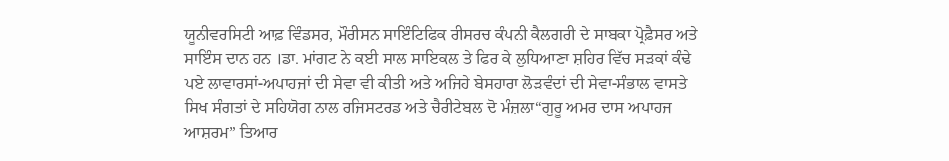ਯੂਨੀਵਰਸਿਟੀ ਆਫ਼ ਵਿੰਡਸਰ, ਮੌਰੀਸਨ ਸਾਇੰਟਿਫਿਕ ਰੀਸਰਚ ਕੰਪਨੀ ਕੈਲਗਰੀ ਦੇ ਸਾਬਕਾ ਪ੍ਰੋਫ਼ੈਸਰ ਅਤੇ ਸਾਇੰਸ ਦਾਨ ਹਨ ।ਡਾ. ਮਾਂਗਟ ਨੇ ਕਈ ਸਾਲ ਸਾਇਕਲ ਤੇ ਫਿਰ ਕੇ ਲੁਧਿਆਣਾ ਸ਼ਹਿਰ ਵਿੱਚ ਸੜਕਾਂ ਕੰਢੇ ਪਏ ਲਾਵਾਰਸਾਂ-ਅਪਾਹਜਾਂ ਦੀ ਸੇਵਾ ਵੀ ਕੀਤੀ ਅਤੇ ਅਜਿਹੇ ਬੇਸਹਾਰਾ ਲੋੜਵੰਦਾਂ ਦੀ ਸੇਵਾ-ਸੰਭਾਲ ਵਾਸਤੇ ਸਿਖ ਸੰਗਤਾਂ ਦੇ ਸਹਿਯੋਗ ਨਾਲ ਰਜਿਸਟਰਡ ਅਤੇ ਚੈਰੀਟੇਬਲ ਦੋ ਮੰਜ਼ਲਾ“ਗੁਰੂ ਅਮਰ ਦਾਸ ਅਪਾਹਜ ਆਸ਼ਰਮ” ਤਿਆਰ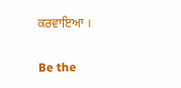ਕਰਵਾਇਆ ।

Be the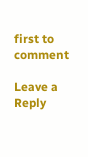first to comment

Leave a Reply